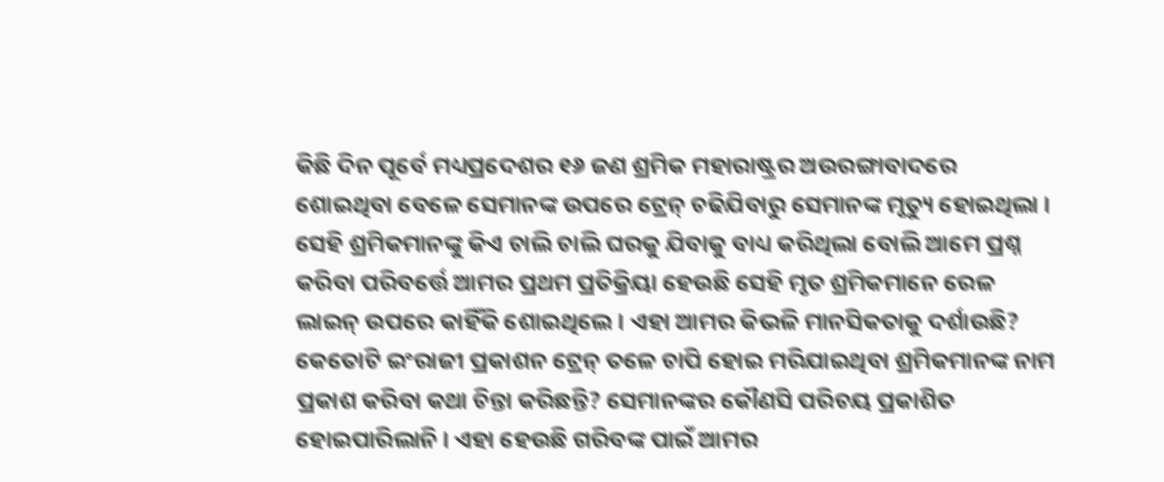କିଛି ଦିନ ପୂର୍ବେ ମଧ୍ୟପ୍ରଦେଶର ୧୬ ଜଣ ଶ୍ରମିକ ମହାରାଷ୍ଟ୍ରର ଅଉରଙ୍ଗାବାଦରେ ଶୋଇଥିବା ବେଳେ ସେମାନଙ୍କ ଉପରେ ଟ୍ରେନ୍ ଚଢିଯିବାରୁ ସେମାନଙ୍କ ମୃତ୍ୟୁ ହୋଇଥିଲା । ସେହି ଶ୍ରମିକମାନଙ୍କୁ କିଏ ଚାଲି ଚାଲି ଘରକୁ ଯିବାକୁ ବାଧ୍ୟ କରିଥିଲା ବୋଲି ଆମେ ପ୍ରଶ୍ନ କରିବା ପରିବର୍ତ୍ତେ ଆମର ପ୍ରଥମ ପ୍ରତିକ୍ରିୟା ହେଉଛି ସେହି ମୃତ ଶ୍ରମିକମାନେ ରେଳ ଲାଇନ୍ ଉପରେ କାହିଁକି ଶୋଇଥିଲେ । ଏହା ଆମର କିଭଳି ମାନସିକତାକୁ ଦର୍ଶାଉଛି?
କେତୋଟି ଇଂରାଜୀ ପ୍ରକାଶନ ଟ୍ରେନ୍ ତଳେ ଚାପି ହୋଇ ମରିଯାଇଥିବା ଶ୍ରମିକମାନଙ୍କ ନାମ ପ୍ରକାଶ କରିବା କଥା ଚିନ୍ତା କରିଛନ୍ତି? ସେମାନଙ୍କର କୌଣସି ପରିଚୟ ପ୍ରକାଶିତ ହୋଇପାରିଲାନି । ଏହା ହେଉଛି ଗରିବଙ୍କ ପାଇଁ ଆମର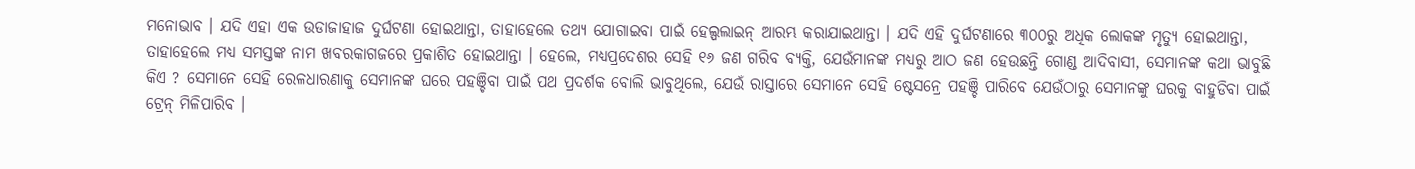ମନୋଭାବ । ଯଦି ଏହା ଏକ ଉଡାଜାହାଜ ଦୁର୍ଘଟଣା ହୋଇଥାନ୍ତା, ତାହାହେଲେ ତଥ୍ୟ ଯୋଗାଇବା ପାଇଁ ହେଲ୍ପଲାଇନ୍ ଆରମ୍ଭ କରାଯାଇଥାନ୍ତା । ଯଦି ଏହି ଦୁର୍ଘଟଣାରେ ୩୦୦ରୁ ଅଧିକ ଲୋକଙ୍କ ମୃତ୍ୟୁ ହୋଇଥାନ୍ତା, ତାହାହେଲେ ମଧ୍ୟ ସମସ୍ତଙ୍କ ନାମ ଖବରକାଗଜରେ ପ୍ରକାଶିତ ହୋଇଥାନ୍ତା । ହେଲେ, ମଧ୍ୟପ୍ରଦେଶର ସେହି ୧୬ ଜଣ ଗରିବ ବ୍ୟକ୍ତି, ଯେଉଁମାନଙ୍କ ମଧ୍ୟରୁ ଆଠ ଜଣ ହେଉଛନ୍ତି ଗୋଣ୍ଡ ଆଦିବାସୀ, ସେମାନଙ୍କ କଥା ଭାବୁଛି କିଏ ? ସେମାନେ ସେହି ରେଳଧାରଣାକୁ ସେମାନଙ୍କ ଘରେ ପହଞ୍ଚିବା ପାଇଁ ପଥ ପ୍ରଦର୍ଶକ ବୋଲି ଭାବୁଥିଲେ, ଯେଉଁ ରାସ୍ତାରେ ସେମାନେ ସେହି ଷ୍ଟେସନ୍ରେ ପହଞ୍ଚି ପାରିବେ ଯେଉଁଠାରୁ ସେମାନଙ୍କୁ ଘରକୁ ବାହୁଡିବା ପାଇଁ ଟ୍ରେନ୍ ମିଳିପାରିବ ।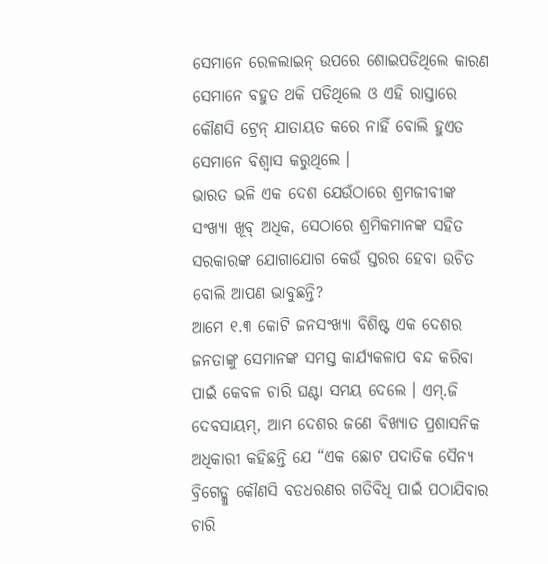ସେମାନେ ରେଳଲାଇନ୍ ଉପରେ ଶୋଇପଡିଥିଲେ କାରଣ ସେମାନେ ବହୁତ ଥକି ପଡିଥିଲେ ଓ ଏହି ରାସ୍ତାରେ କୌଣସି ଟ୍ରେନ୍ ଯାତାୟତ କରେ ନାହିଁ ବୋଲି ହୁଏତ ସେମାନେ ବିଶ୍ୱାସ କରୁଥିଲେ ।
ଭାରତ ଭଳି ଏକ ଦେଶ ଯେଉଁଠାରେ ଶ୍ରମଜୀବୀଙ୍କ ସଂଖ୍ୟା ଖୂବ୍ ଅଧିକ, ସେଠାରେ ଶ୍ରମିକମାନଙ୍କ ସହିତ ସରକାରଙ୍କ ଯୋଗାଯୋଗ କେଉଁ ସ୍ତରର ହେବା ଉଚିତ ବୋଲି ଆପଣ ଭାବୁଛନ୍ତି?
ଆମେ ୧.୩ କୋଟି ଜନସଂଖ୍ୟା ବିଶିଷ୍ଟ ଏକ ଦେଶର ଜନତାଙ୍କୁ ସେମାନଙ୍କ ସମସ୍ତ କାର୍ଯ୍ୟକଳାପ ବନ୍ଦ କରିବା ପାଇଁ କେବଳ ଚାରି ଘଣ୍ଟା ସମୟ ଦେଲେ । ଏମ୍.ଜି ଦେବସାୟମ୍, ଆମ ଦେଶର ଜଣେ ବିଖ୍ୟାତ ପ୍ରଶାସନିକ ଅଧିକାରୀ କହିଛନ୍ତି ଯେ “ଏକ ଛୋଟ ପଦାତିକ ସୈନ୍ୟ ବ୍ରିଗେଡ୍କୁ କୌଣସି ବଡଧରଣର ଗତିବିଧି ପାଇଁ ପଠାଯିବାର ଚାରି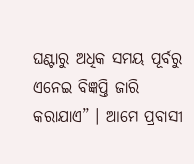ଘଣ୍ଟାରୁ ଅଧିକ ସମୟ ପୂର୍ବରୁ ଏନେଇ ବିଜ୍ଞପ୍ତି ଜାରି କରାଯାଏ” । ଆମେ ପ୍ରବାସୀ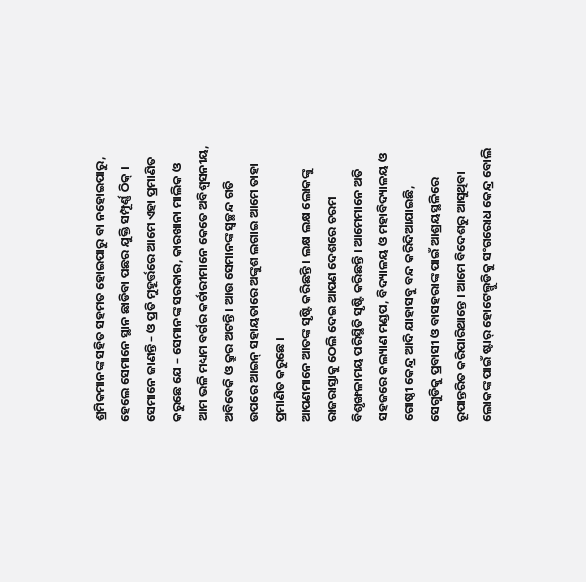ଶ୍ରମିକମାନଙ୍କ ସହିତ ସହମତ ହୋଇପାରୁ ବା ନହୋଇପାରୁ, ହେଲେ ସେମାନେ ସ୍ଥାନ ଛାଡିବା ପଛର ଯୁକ୍ତି ସମ୍ପୂର୍ଣ୍ଣ ଠିକ୍ । ସେମାନେ ଜାଣନ୍ତି – ଓ ପ୍ରତି ମୁହୂର୍ତ୍ତରେ ଆମେ ଏହା ପ୍ରମାଣିତ କରୁଛେ ଯେ – ସେମାନଙ୍କ ସରକାର, କାରଖାନା ମାଲିକ ଓ ଆମ ଭଳି ମଧ୍ୟମ ବର୍ଗର କର୍ଚାରୀମାନେ କେତେ ଅବିଶ୍ୱସନୀୟ, ଅବିବେକି ଓ କ୍ରୁର ଅଟନ୍ତି । ଆଉ ସେମାନଙ୍କ ସ୍ୱଚ୍ଛନ୍ଦ ଗତି ଉପରେ ଆଇନ୍ ସହାୟତାରେ ଅଙ୍କୁଶ ଲଗାଇ ଆମେ ତାହା ପ୍ରମାଣିତ କରୁଛେ ।
ଆପଣମାନେ ଆତଙ୍କ ସୃଷ୍ଟି କରିଛନ୍ତି । ଲକ୍ଷ ଲକ୍ଷ ଲୋକଙ୍କୁ ରାଜରାସ୍ତାକୁ ଠେଲି ଦେଇ ଆପଣ ଦେଶରେ ଚରମ ବିଶୃଙ୍ଖଳାମୟ ପରିସ୍ଥିତି ସୃଷ୍ଟି କରିଛନ୍ତି । ଆମେମାନେ ଅତି ସହଜରେ କଲ୍ୟାଣ ମଣ୍ଡପ, ବିଦ୍ୟାଳୟ ଓ ମହାବିଦ୍ୟାଳୟ ଓ ଗୋଷ୍ଠୀ କେନ୍ଦ୍ର ଆଦି ଯାହାସବୁ ବନ୍ଦ କରିଦିଆଯାଇଛି, ସେଗୁଡିକୁ ପ୍ରବାସୀ ଓ ବାସହରାଙ୍କ ପାଇଁ ଆଶ୍ରୟସ୍ଥଳିରେ ରୂପାନ୍ତରିତ କରିପାରିଥାନ୍ତେ । ଆମେ ବିଦେଶରୁ ଆସୁଥିବା ଲୋକଙ୍କ ପାଇଁ ଷ୍ଟାର୍ ହୋଟେଲ୍ଗୁଡିକୁ ସଂଗରୋଧ କେନ୍ଦ୍ର ବୋଲି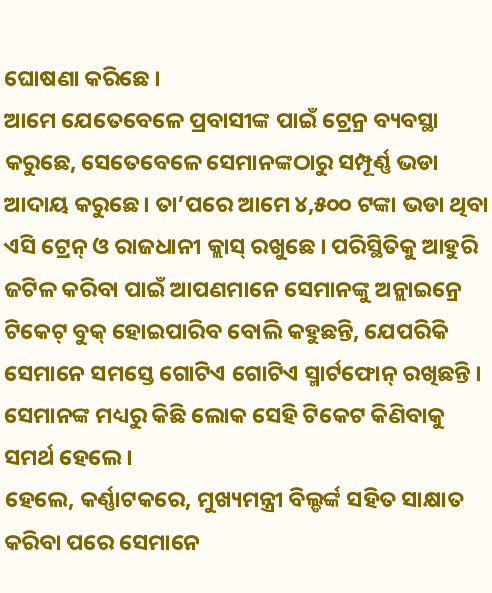ଘୋଷଣା କରିଛେ ।
ଆମେ ଯେତେବେଳେ ପ୍ରବାସୀଙ୍କ ପାଇଁ ଟ୍ରେନ୍ର ବ୍ୟବସ୍ଥା କରୁଛେ, ସେତେବେଳେ ସେମାନଙ୍କଠାରୁ ସମ୍ପୂର୍ଣ୍ଣ ଭଡା ଆଦାୟ କରୁଛେ। ତା’ପରେ ଆମେ ୪,୫୦୦ ଟଙ୍କା ଭଡା ଥିବା ଏସି ଟ୍ରେନ୍ ଓ ରାଜଧାନୀ କ୍ଲାସ୍ ରଖୁଛେ । ପରିସ୍ଥିତିକୁ ଆହୁରି ଜଟିଳ କରିବା ପାଇଁ ଆପଣମାନେ ସେମାନଙ୍କୁ ଅନ୍ଲାଇନ୍ରେ ଟିକେଟ୍ ବୁକ୍ ହୋଇପାରିବ ବୋଲି କହୁଛନ୍ତି, ଯେପରିକି ସେମାନେ ସମସ୍ତେ ଗୋଟିଏ ଗୋଟିଏ ସ୍ମାର୍ଟଫୋନ୍ ରଖିଛନ୍ତି । ସେମାନଙ୍କ ମଧ୍ୟରୁ କିଛି ଲୋକ ସେହି ଟିକେଟ କିଣିବାକୁ ସମର୍ଥ ହେଲେ ।
ହେଲେ, କର୍ଣ୍ଣାଟକରେ, ମୁଖ୍ୟମନ୍ତ୍ରୀ ବିଲ୍ଡର୍ଙ୍କ ସହିତ ସାକ୍ଷାତ କରିବା ପରେ ସେମାନେ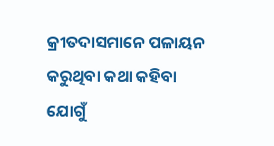କ୍ରୀତଦାସମାନେ ପଳାୟନ କରୁଥିବା କଥା କହିବା ଯୋଗୁଁ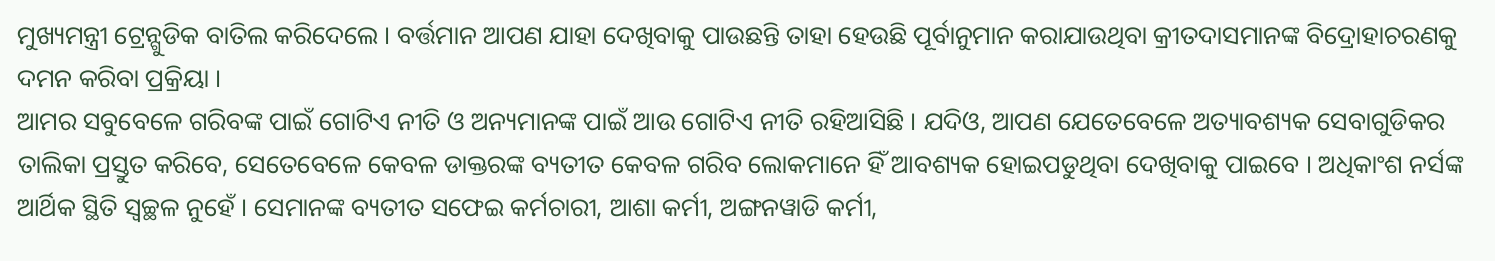ମୁଖ୍ୟମନ୍ତ୍ରୀ ଟ୍ରେନ୍ଗୁଡିକ ବାତିଲ କରିଦେଲେ । ବର୍ତ୍ତମାନ ଆପଣ ଯାହା ଦେଖିବାକୁ ପାଉଛନ୍ତି ତାହା ହେଉଛି ପୂର୍ବାନୁମାନ କରାଯାଉଥିବା କ୍ରୀତଦାସମାନଙ୍କ ବିଦ୍ରୋହାଚରଣକୁ ଦମନ କରିବା ପ୍ରକ୍ରିୟା ।
ଆମର ସବୁବେଳେ ଗରିବଙ୍କ ପାଇଁ ଗୋଟିଏ ନୀତି ଓ ଅନ୍ୟମାନଙ୍କ ପାଇଁ ଆଉ ଗୋଟିଏ ନୀତି ରହିଆସିଛି । ଯଦିଓ, ଆପଣ ଯେତେବେଳେ ଅତ୍ୟାବଶ୍ୟକ ସେବାଗୁଡିକର ତାଲିକା ପ୍ରସ୍ତୁତ କରିବେ, ସେତେବେଳେ କେବଳ ଡାକ୍ତରଙ୍କ ବ୍ୟତୀତ କେବଳ ଗରିବ ଲୋକମାନେ ହିଁ ଆବଶ୍ୟକ ହୋଇପଡୁଥିବା ଦେଖିବାକୁ ପାଇବେ । ଅଧିକାଂଶ ନର୍ସଙ୍କ ଆର୍ଥିକ ସ୍ଥିତି ସ୍ୱଚ୍ଛଳ ନୁହେଁ । ସେମାନଙ୍କ ବ୍ୟତୀତ ସଫେଇ କର୍ମଚାରୀ, ଆଶା କର୍ମୀ, ଅଙ୍ଗନୱାଡି କର୍ମୀ,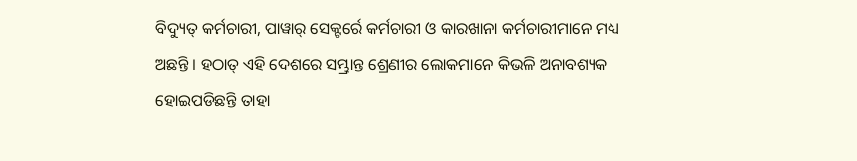ବିଦ୍ୟୁତ୍ କର୍ମଚାରୀ, ପାୱାର୍ ସେକ୍ଟର୍ରେ କର୍ମଚାରୀ ଓ କାରଖାନା କର୍ମଚାରୀମାନେ ମଧ୍ୟ ଅଛନ୍ତି । ହଠାତ୍ ଏହି ଦେଶରେ ସମ୍ଭ୍ରାନ୍ତ ଶ୍ରେଣୀର ଲୋକମାନେ କିଭଳି ଅନାବଶ୍ୟକ ହୋଇପଡିଛନ୍ତି ତାହା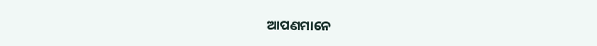ଆପଣମାନେ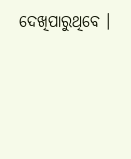ଦେଖିପାରୁଥିବେ ।